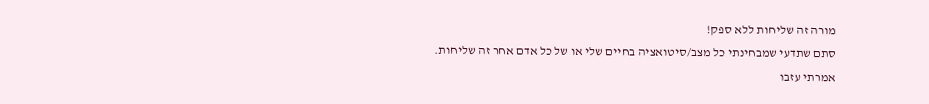מורה זה שליחות ללא ספק!
סתם שתדעי שמבחינתי כל מצב/סיטואציה בחיים שלי או של כל אדם אחר זה שליחות.
אמרתי עזבו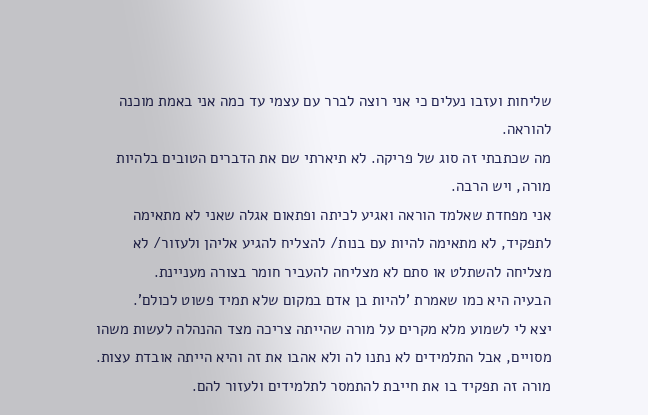שליחות ועזבו נעלים כי אני רוצה לברר עם עצמי עד כמה אני באמת מוכנה להוראה.
מה שכתבתי זה סוג של פריקה. לא תיארתי שם את הדברים הטובים בלהיות מורה, ויש הרבה.
אני מפחדת שאלמד הוראה ואגיע לכיתה ופתאום אגלה שאני לא מתאימה לתפקיד, לא מתאימה להיות עם בנות/ להצליח להגיע אליהן ולעזור/ לא מצליחה להשתלט או סתם לא מצליחה להעביר חומר בצורה מעניינת.
הבעיה היא כמו שאמרת 'להיות בן אדם במקום שלא תמיד פשוט לכולם'.
יצא לי לשמוע מלא מקרים על מורה שהייתה צריכה מצד ההנהלה לעשות משהו מסויים, אבל התלמידים לא נתנו לה ולא אהבו את זה והיא הייתה אובדת עצות.
מורה זה תפקיד בו את חייבת להתמסר לתלמידים ולעזור להם.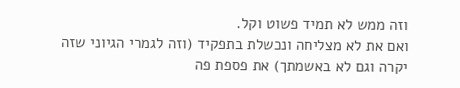וזה ממש לא תמיד פשוט וקל.
ואם את לא מצליחה ונכשלת בתפקיד (וזה לגמרי הגיוני שזה יקרה וגם לא באשמתך) את פספת פה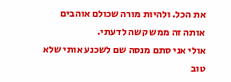את הכל. ולהיות מורה שכולם אוהבים אותה זה ממש קשה לדעתי.
אולי אני סתם מנסה שם לשכנע אותי שלא טוב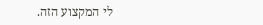לי המקצוע הזה.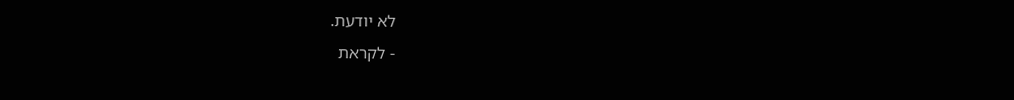לא יודעת.
- לקראת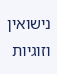נישואין וזוגיות